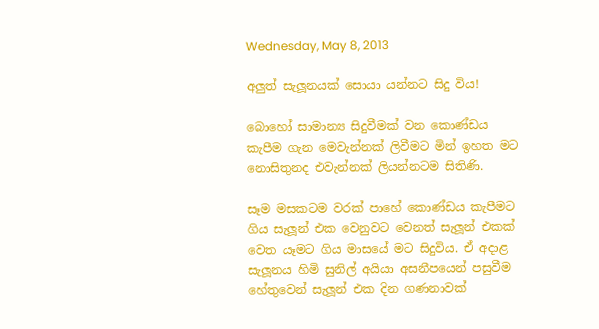Wednesday, May 8, 2013

අලුත් සැලූනයක් සොයා යන්නට සිදු විය!

බොහෝ සාමාන්‍ය සිදුවීමක් වන කොණ්ඩය කැපීම ගැන මෙවැන්නක් ලිවීමට මින් ඉහත මට නොසිතුනද එවැන්නක් ලියන්නටම සිතිණි.

සෑම මසකටම වරක් පාහේ කොණ්ඩය කැපීමට ගිය සැලූන් එක වෙනුවට වෙනත් සැලූන් එකක් වෙත යෑමට ගිය මාසයේ මට සිදුවිය. ඒ අදාළ සැලූනය හිමි සුනිල් අයියා අසනීපයෙන් පසුවීම හේතුවෙන් සැලූන් එක දින ගණනාවක්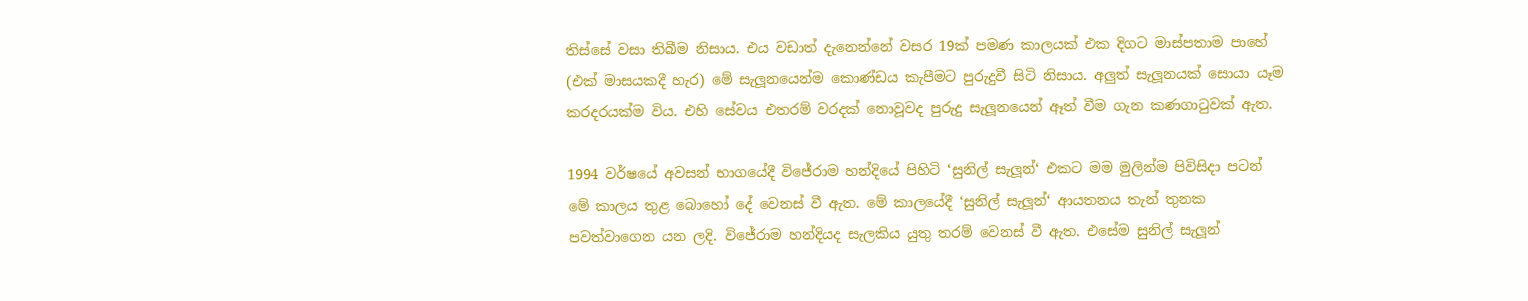තිස්සේ වසා තිබීම නිසාය. එය වඩාත් දැනෙන්නේ වසර 19ක් පමණ කාලයක් එක දිගට මාස්පතාම පාහේ (එක් මාසයකදී හැර) මේ සැලූනයෙන්ම කොණ්ඩය කැපීමට පුරුදුවී සිටි නිසාය. අලුත් සැලූනයක් සොයා යෑම කරදරයක්ම විය. එහි සේවය එතරම් වරදක් නොවූවද පුරුදු සැලූනයෙන් ඈත් වීම ගැන කණගාටුවක් ඇත.

1994 වර්ෂයේ අවසන් භාගයේදී විජේරාම හන්දියේ පිහිටි ‘සුනිල් සැලූන්‘ එකට මම මුලින්ම පිවිසිදා පටන් මේ කාලය තුළ බොහෝ දේ වෙනස් වී ඇත. මේ කාලයේදී ‘සුනිල් සැලූන්‘ ආයතනය තැන් තුනක පවත්වාගෙන යන ලදි. විජේරාම හන්දියද සැලකිය යුතු තරම් වෙනස් වී ඇත. එසේම සුනිල් සැලූන්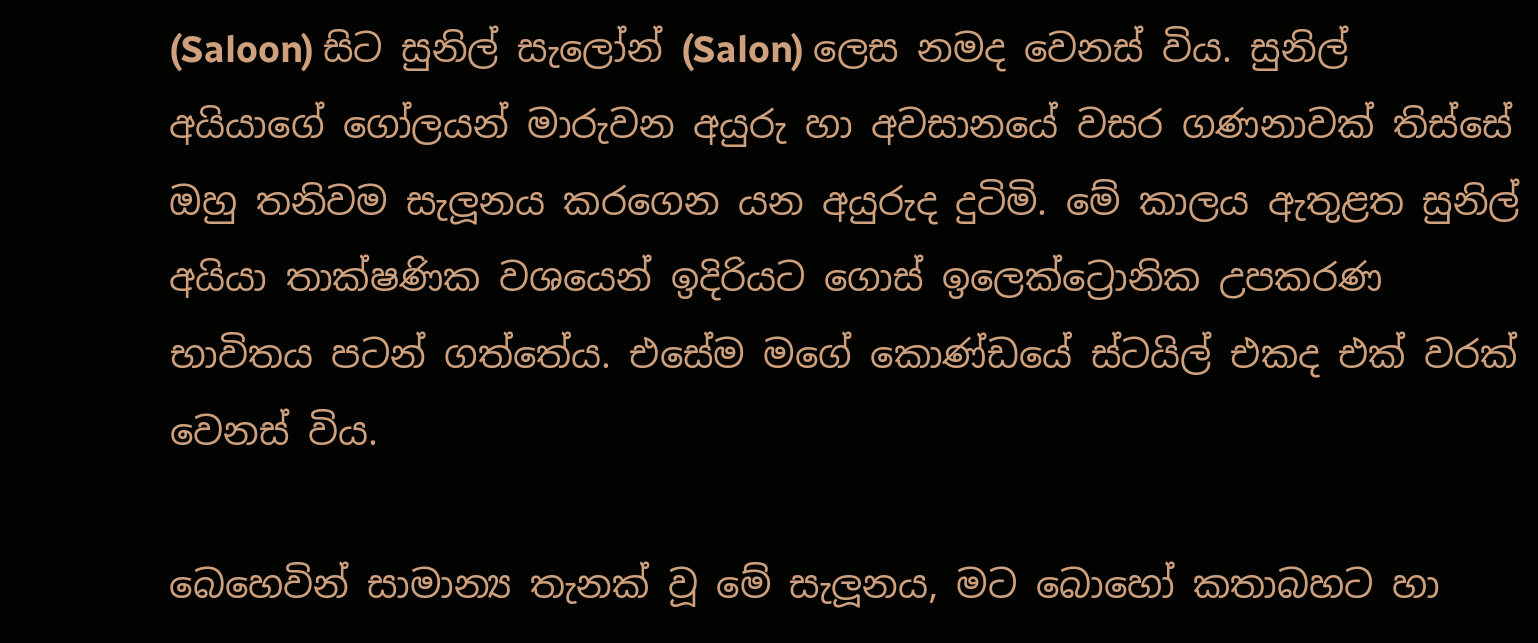(Saloon) සිට සුනිල් සැලෝන් (Salon) ලෙස නමද වෙනස් විය. සුනිල් අයියාගේ ගෝලයන් මාරුවන අයුරු හා අවසානයේ වසර ගණනාවක් තිස්සේ ඔහු තනිවම සැලූනය කරගෙන යන අයුරුද දුටිමි. මේ කාලය ඇතුළත සුනිල් අයියා තාක්ෂණික වශයෙන් ඉදිරියට ගොස් ඉලෙක්ට්‍රොනික උපකරණ භාවිතය පටන් ගත්තේය. එසේම මගේ කොණ්ඩයේ ස්ටයිල් එකද එක් වරක් වෙනස් විය.

බෙහෙවින් සාමාන්‍ය තැනක් වූ මේ සැලූනය, මට බොහෝ කතාබහට හා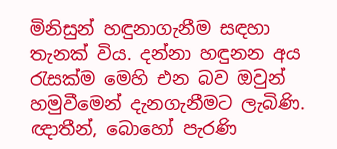මිනිසුන් හ‍ඳුනාගැනීම සඳහා තැනක් විය. දන්නා හඳුනන අය රැසක්ම මෙහි එන බව ඔවුන් හමුවීමෙන් දැනගැනීමට ලැබිණි. ඥාතීන්, බොහෝ පැරණි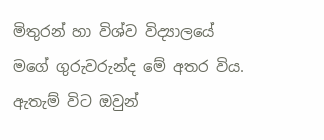මිතුරන් හා විශ්ව විද්‍යාලයේ මගේ ගුරුවරුන්ද මේ අතර විය. ඇතැම් විට ඔවුන්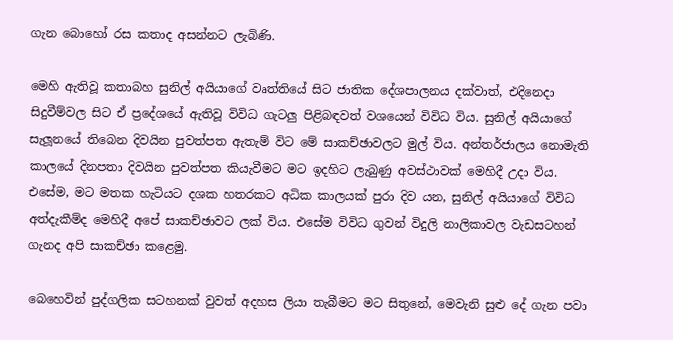ගැන බොහෝ රස කතාද අසන්නට ලැබිණි.

මෙහි ඇතිවූ කතාබහ සුනිල් අයියාගේ වෘත්තියේ සිට ජාතික දේශපාලනය දක්වාත්, එදිනෙදා සිදුවීම්වල සිට ඒ ප්‍රදේශයේ ඇතිවූ විවිධ ගැටලු පිළිබඳවත් වශයෙන් විවිධ විය. සුනිල් අයියාගේ සැලූනයේ තිබෙන දිවයින පුවත්පත ඇතැම් විට මේ සාකච්ඡාවලට මුල් විය. අන්තර්ජාලය නොමැති කාලයේ දිනපතා දිවයින පුවත්පත කියැවීමට මට ඉදහිට ලැබුණු අවස්ථාවක් මෙහිදී උදා විය. එසේම, මට මතක හැටියට දශක හතරකට අධික කාලයක් පුරා දිව යන, සුනිල් අයියාගේ විවිධ අත්දැකීම්ද මෙහිදී අපේ සාකච්ඡාවට ලක් විය. එසේම විවිධ ගුවන් විදුලි නාලිකාවල වැඩසටහන් ගැනද අපි සාකච්ඡා කළෙමු.

බෙහෙවින් පුද්ගලික සටහනක් වුවත් අදහස ලියා තැබීමට මට සිතුනේ, මෙවැනි සුළු දේ ගැන පවා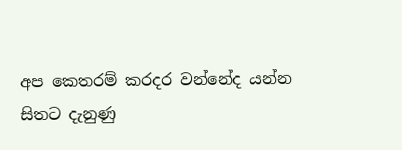අප කෙතරම් කරදර වන්නේද යන්න සිතට දැනුණු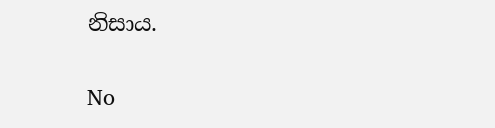නිසාය.

No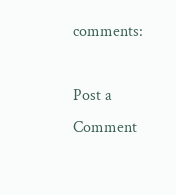comments:

Post a Comment